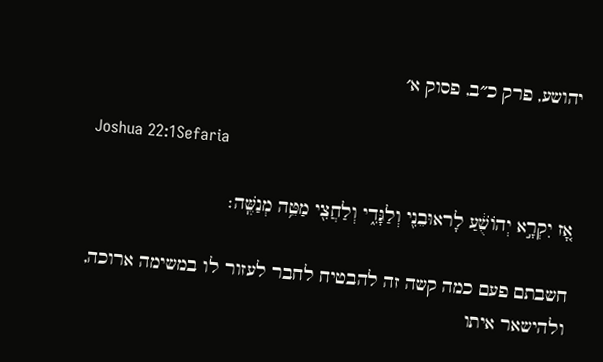יהושע, פרק כ״ב, פסוק א׳

Joshua 22:1Sefaria

אָ֚ז יִקְרָ֣א יְהוֹשֻׁ֔עַ לָראוּבֵנִ֖י וְלַגָּדִ֑י וְלַחֲצִ֖י מַטֵּ֥ה מְנַשֶּֽׁה׃

חשבתם פעם כמה קשה זה להבטיח לחבר לעזור לו במשימה ארוכה, ולהישאר איתו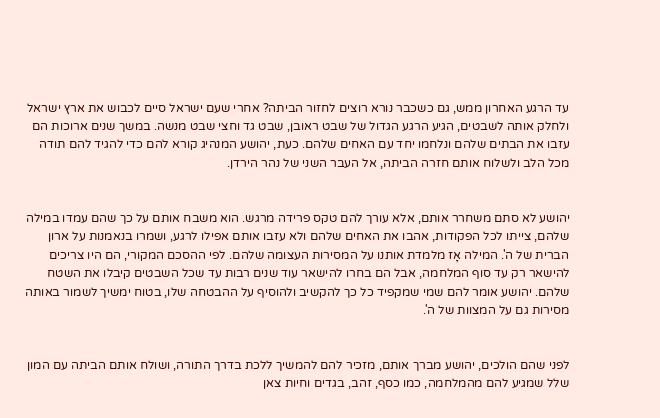עד הרגע האחרון ממש, גם כשכבר נורא רוצים לחזור הביתה? אחרי שעם ישראל סיים לכבוש את ארץ ישראל ולחלק אותה לשבטים, הגיע הרגע הגדול של שבט ראובן, שבט גד וחצי שבט מנשה. במשך שנים ארוכות הם עזבו את הבתים שלהם ונלחמו יחד עם האחים שלהם. כעת, יהושע המנהיג קורא להם כדי להגיד להם תודה מכל הלב ולשלוח אותם חזרה הביתה, אל העבר השני של נהר הירדן.


יהושע לא סתם משחרר אותם, אלא עורך להם טקס פרידה מרגש. הוא משבח אותם על כך שהם עמדו במילה שלהם, צייתו לכל הפקודות, אהבו את האחים שלהם ולא עזבו אותם אפילו לרגע, ושמרו בנאמנות על ארון הברית של ה'. המילה אָז מלמדת אותנו על המסירות העצומה שלהם. לפי ההסכם המקורי, הם היו צריכים להישאר רק עד סוף המלחמה, אבל הם בחרו להישאר עוד שנים רבות עד שכל השבטים קיבלו את השטח שלהם. יהושע אומר להם שמי שמקפיד כל כך להקשיב ולהוסיף על ההבטחה שלו, בטוח ימשיך לשמור באותה מסירות גם על המצוות של ה'.


לפני שהם הולכים, יהושע מברך אותם, מזכיר להם להמשיך ללכת בדרך התורה, ושולח אותם הביתה עם המון שלל שמגיע להם מהמלחמה, כמו כסף, זהב, בגדים וחיות צאן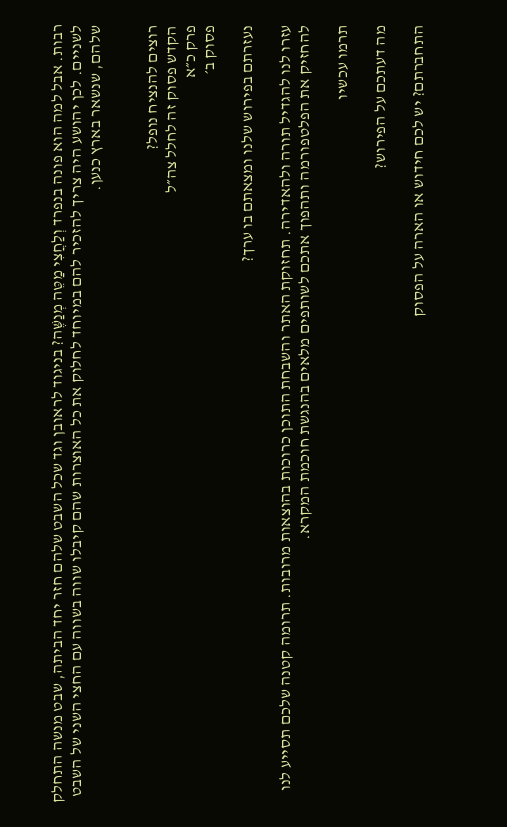רבות. אבל למה הוא פונה בנפרד וְלַחֲצִי מַטֵּה מְנַשֶּׁה? בניגוד לראובן וגד שכל השבט שלהם חזר יחד הביתה, שבט מנשה התחלק לשניים. לכן יהושע היה צריך להזכיר להם במיוחד לחלוק את כל האוצרות שהם קיבלו שווה בשווה עם החצי השני של השבט שלהם, שנשאר בארץ כנען.


רוצים להנציח נופל?
הקדש פסוק זה לחלל צה״ל
פרק כ״א
פסוק ב׳

נעזרתם בפירוש שלנו ומצאתם בו ערך?

עזרו לנו להגדיל תורה ולהאדירה. תחזוקת האתר והשבחת התוכן כרוכות בהוצאות מרובות. תרומה קטנה שלכם תסייע לנו להחזיק את הפלטפורמה ותהפוך אתכם לשותפים מלאים בהנגשת חוכמת המקרא.

תרמו עכשיו

מה דעתכם על הפירוש?

התחברתם? יש לכם חידוש או הארה על הפסוק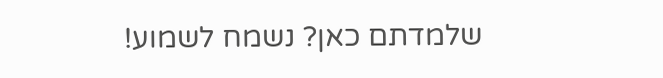שלמדתם כאן? נשמח לשמוע!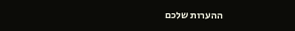ההערות שלכם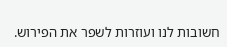חשובות לנו ועוזרות לשפר את הפירוש.